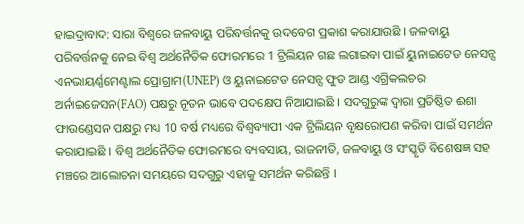ହାଇଦ୍ରାବାଦ: ସାରା ବିଶ୍ବରେ ଜଳବାୟୁ ପରିବର୍ତ୍ତନକୁ ଉଦବେଗ ପ୍ରକାଶ କରାଯାଉଛି । ଜଳବାୟୁ ପରିବର୍ତ୍ତନକୁ ନେଇ ବିଶ୍ବ ଅର୍ଥନୈତିକ ଫୋରମରେ 1 ଟ୍ରିଲିୟନ ଗଛ ଲଗାଇବା ପାଇଁ ୟୁନାଇଟେଡ ନେସନ୍ସ ଏନଭାୟର୍ଣ୍ଣମେଣ୍ଟାଲ ପ୍ରୋଗ୍ରାମ(UNEP) ଓ ୟୁନାଇଟେଡ ନେସନ୍ସ ଫୁଡ ଆଣ୍ଡ ଏଗ୍ରିକଲଚର ଅର୍ନାଇଜେସନ(FAO) ପକ୍ଷରୁ ନୂତନ ଭାବେ ପଦକ୍ଷେପ ନିଆଯାଇଛି । ସଦଗୁରୁଙ୍କ ଦ୍ବାରା ପ୍ରତିଷ୍ଠିତ ଈଶା ଫାଉଣ୍ଡେସନ ପକ୍ଷରୁ ମଧ୍ୟ 10 ବର୍ଷ ମଧ୍ୟରେ ବିଶ୍ବବ୍ୟାପୀ ଏକ ଟ୍ରିଲିୟନ ବୃକ୍ଷରୋପଣ କରିବା ପାଇଁ ସମର୍ଥନ କରାଯାଇଛି । ବିଶ୍ବ ଅର୍ଥନୈତିକ ଫୋରମରେ ବ୍ୟବସାୟ, ରାଜନୀତି, ଜଳବାୟୁ ଓ ସଂସ୍କୃତି ବିଶେଷଜ୍ଞ ସହ ମଞ୍ଚରେ ଆଲୋଚନା ସମୟରେ ସଦଗୁରୁ ଏହାକୁ ସମର୍ଥନ କରିଛନ୍ତି ।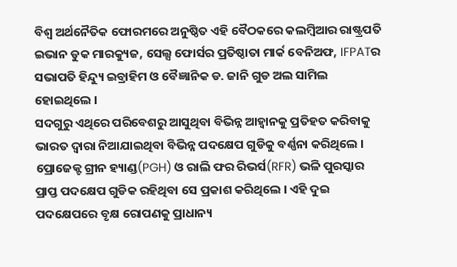ବିଶ୍ବ ଅର୍ଥନୈତିକ ଫୋରମରେ ଅନୁଷ୍ଠିତ ଏହି ବୈଠକରେ କଲମ୍ବିଆର ରାଷ୍ଟ୍ରପତି ଇଭାନ ଡୁକ ମାରକ୍ୟୁଜ, ସେଲ୍ସ ଫୋର୍ସର ପ୍ରତିଷ୍ଠାତା ମାର୍କ ବେନିଅଫ, IFPATର ସଭାପତି ହିନ୍ଦ୍ୟୁ ଇବ୍ରାହିମ ଓ ବୈଜ୍ଞାନିକ ଡ. ଜାନି ଗୁଡ ଅଲ ସାମିଲ ହୋଇଥିଲେ ।
ସଦଗୁରୁ ଏଥିରେ ପରିବେଶରୁ ଆସୁଥିବା ବିଭିନ୍ନ ଆହ୍ବାନକୁ ପ୍ରତିହତ କରିବାକୁ ଭାରତ ଦ୍ବାରା ନିଆଯାଇଥିବା ବିଭିନ୍ନ ପଦକ୍ଷେପ ଗୁଡିକୁ ବର୍ଣ୍ଣନା କରିଥିଲେ । ପ୍ରୋଜେକ୍ଟ ଗ୍ରୀନ ହ୍ୟାଣ୍ଡ(PGH) ଓ ରାଲି ଫର ରିଭର୍ସ(RFR) ଭଳି ପୁରସ୍କାର ପ୍ରାପ୍ତ ପଦକ୍ଷେପ ଗୁଡିକ ରହିଥିବା ସେ ପ୍ରକାଶ କରିଥିଲେ । ଏହି ଦୁଇ ପଦକ୍ଷେପରେ ବୃକ୍ଷ ରୋପଣକୁ ପ୍ରାଧାନ୍ୟ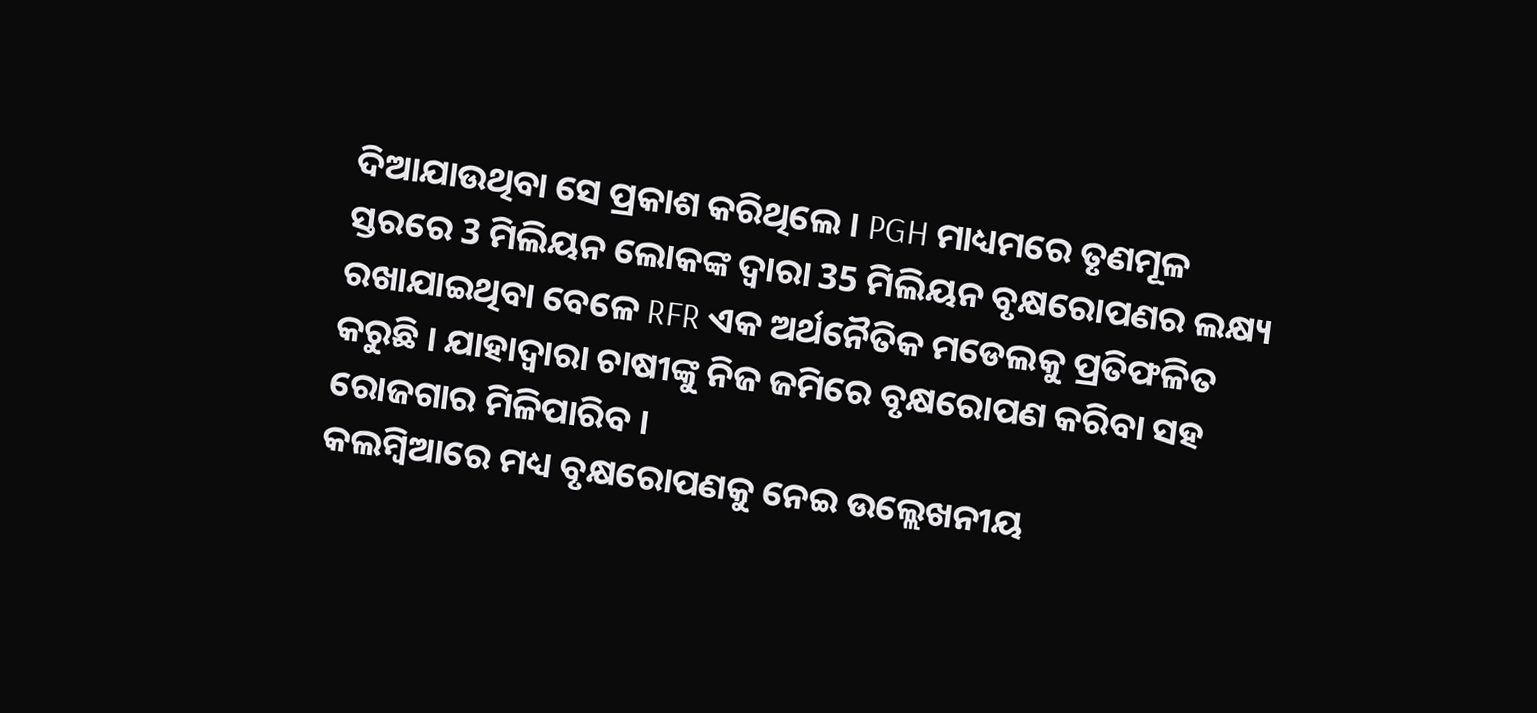ଦିଆଯାଉଥିବା ସେ ପ୍ରକାଶ କରିଥିଲେ । PGH ମାଧ୍ୟମରେ ତୃଣମୂଳ ସ୍ତରରେ 3 ମିଲିୟନ ଲୋକଙ୍କ ଦ୍ବାରା 35 ମିଲିୟନ ବୃକ୍ଷରୋପଣର ଲକ୍ଷ୍ୟ ରଖାଯାଇଥିବା ବେଳେ RFR ଏକ ଅର୍ଥନୈତିକ ମଡେଲକୁ ପ୍ରତିଫଳିତ କରୁଛି । ଯାହାଦ୍ବାରା ଚାଷୀଙ୍କୁ ନିଜ ଜମିରେ ବୃକ୍ଷରୋପଣ କରିବା ସହ ରୋଜଗାର ମିଳିପାରିବ ।
କଲମ୍ବିଆରେ ମଧ୍ୟ ବୃକ୍ଷରୋପଣକୁ ନେଇ ଉଲ୍ଲେଖନୀୟ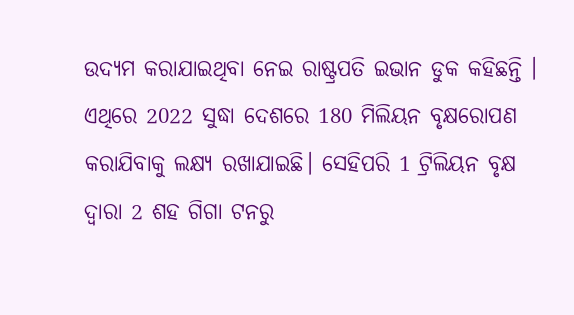ଉଦ୍ୟମ କରାଯାଇଥିବା ନେଇ ରାଷ୍ଟ୍ରପତି ଇଭାନ ଡୁକ କହିଛନ୍ତି । ଏଥିରେ 2022 ସୁଦ୍ଧା ଦେଶରେ 180 ମିଲିୟନ ବୃକ୍ଷରୋପଣ କରାଯିବାକୁ ଲକ୍ଷ୍ୟ ରଖାଯାଇଛି। ସେହିପରି 1 ଟ୍ରିଲିୟନ ବୃକ୍ଷ ଦ୍ବାରା 2 ଶହ ଗିଗା ଟନରୁ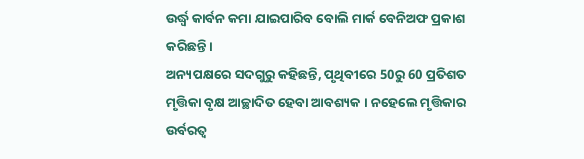ଉର୍ଦ୍ଧ୍ବ କାର୍ବନ କମା ଯାଇପାରିବ ବୋଲି ମାର୍କ ବେନିଅଫ ପ୍ରକାଶ କରିଛନ୍ତି।
ଅନ୍ୟପକ୍ଷରେ ସଦଗୁରୁ କହିଛନ୍ତି, ପୃଥିବୀରେ 50ରୁ 60 ପ୍ରତିଶତ ମୃତ୍ତିକା ବୃକ୍ଷ ଆଚ୍ଛାଦିତ ହେବା ଆବଶ୍ୟକ । ନହେଲେ ମୃତ୍ତିକାର ଉର୍ବରତ୍ବ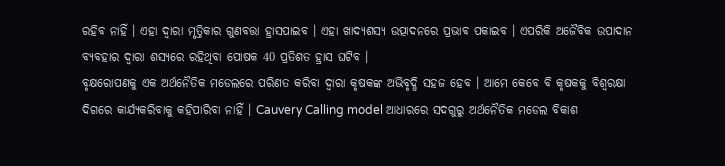ରହିବ ନାହିଁ । ଏହା ଦ୍ବାରା ମୃତ୍ତିକାର ଗୁଣବତ୍ତା ହ୍ରାସପାଇବ । ଏହା ଖାଦ୍ୟଶସ୍ୟ ଉତ୍ପାଦନରେ ପ୍ରଭାବ ପକାଇବ । ଏପରିକି ଅଜୈବିକ ଉପାଦାନ ବ୍ୟବହାର ଦ୍ବାରା ଶସ୍ୟରେ ରହିଥିବା ପୋଷକ 40 ପ୍ରତିଶତ ହ୍ରାସ ଘଟିବ ।
ବୃକ୍ଷରୋପଣକୁ ଏକ ଅର୍ଥନୈତିକ ମଡେଲରେ ପରିଣତ କରିବା ଦ୍ବାରା କୃଷକଙ୍କ ଅଭିବୃଦ୍ଧି ସହଜ ହେବ । ଆମେ କେବେ ବି କୃଷକକୁ ବିଶ୍ବରକ୍ଷା ଦିଗରେ କାର୍ଯ୍ୟକରିବାକୁ କହିପାରିବା ନାହିଁ । Cauvery Calling model ଆଧାରରେ ସଦଗୁରୁ ଅର୍ଥନୈତିକ ମଡେଲ ବିକାଶ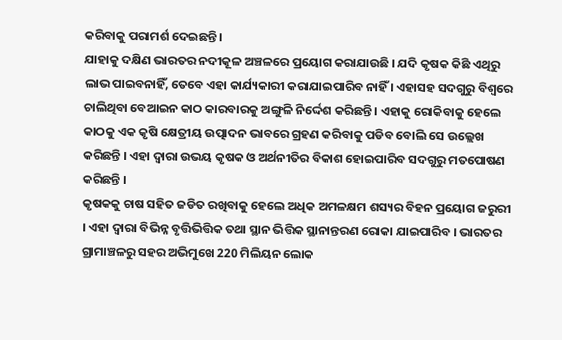କରିବାକୁ ପରାମର୍ଶ ଦେଇଛନ୍ତି ।
ଯାହାକୁ ଦକ୍ଷିଣ ଭାରତର ନଦୀକୂଳ ଅଞ୍ଚଳରେ ପ୍ରୟୋଗ କରାଯାଉଛି । ଯଦି କୃଷକ କିଛି ଏଥିରୁ ଲାଭ ପାଇବନାହିଁ, ତେବେ ଏହା କାର୍ଯ୍ୟକାରୀ କରାଯାଇପାରିବ ନାହିଁ । ଏହାସହ ସଦଗୁରୁ ବିଶ୍ବରେ ଚାଲିଥିବା ବେଆଇନ କାଠ କାରବାରକୁ ଅଙ୍ଗୁଳି ନିର୍ଦ୍ଦେଶ କରିଛନ୍ତି । ଏହାକୁ ରୋକିବାକୁ ହେଲେ କାଠକୁ ଏକ କୃଷି କ୍ଷେତ୍ରୀୟ ଉତ୍ପାଦନ ଭାବରେ ଗ୍ରହଣ କରିବାକୁ ପଡିବ ବୋଲି ସେ ଉଲ୍ଲେଖ କରିଛନ୍ତି । ଏହା ଦ୍ବାରା ଉଭୟ କୃଷକ ଓ ଅର୍ଥନୀତିର ବିକାଶ ହୋଇପାରିବ ସଦଗୁରୁ ମତପୋଷଣ କରିଛନ୍ତି ।
କୃଷକକୁ ଚାଷ ସହିତ ଜଡିତ ରଖିବାକୁ ହେଲେ ଅଧିକ ଅମଳକ୍ଷମ ଶସ୍ୟର ବିହନ ପ୍ରୟୋଗ ଜରୁରୀ । ଏହା ଦ୍ବାରା ବିଭିନ୍ନ ବୃତ୍ତିଭିତ୍ତିକ ତଥା ସ୍ଥାନ ଭିତ୍ତିକ ସ୍ଥାନାନ୍ତରଣ ରୋକା ଯାଇପାରିବ । ଭାରତର ଗ୍ରାମାଞ୍ଚଳରୁ ସହର ଅଭିମୁଖେ 220 ମିଲିୟନ ଲୋକ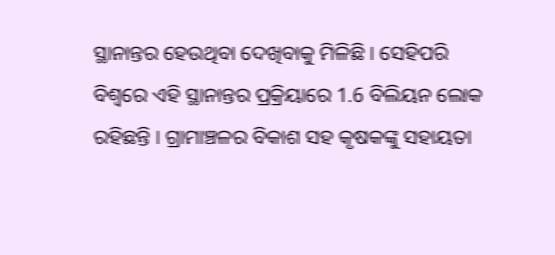ସ୍ଥାନାନ୍ତର ହେଉଥିବା ଦେଖିବାକୁ ମିଳିଛି । ସେହିପରି ବିଶ୍ବରେ ଏହି ସ୍ଥାନାନ୍ତର ପ୍ରକ୍ରିୟାରେ 1.6 ବିଲିୟନ ଲୋକ ରହିଛନ୍ତି । ଗ୍ରାମାଞ୍ଚଳର ବିକାଶ ସହ କୃଷକଙ୍କୁ ସହାୟତା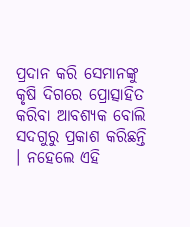ପ୍ରଦାନ କରି ସେମାନଙ୍କୁ କୃଷି ଦିଗରେ ପ୍ରୋତ୍ସାହିତ କରିବା ଆବଶ୍ୟକ ବୋଲି ସଦଗୁରୁ ପ୍ରକାଶ କରିଛନ୍ତି । ନହେଲେ ଏହି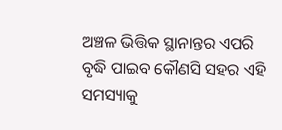ଅଞ୍ଚଳ ଭିତ୍ତିକ ସ୍ଥାନାନ୍ତର ଏପରି ବୃଦ୍ଧି ପାଇବ କୌଣସି ସହର ଏହି ସମସ୍ୟାକୁ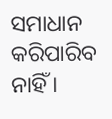ସମାଧାନ କରିପାରିବ ନାହିଁ ।